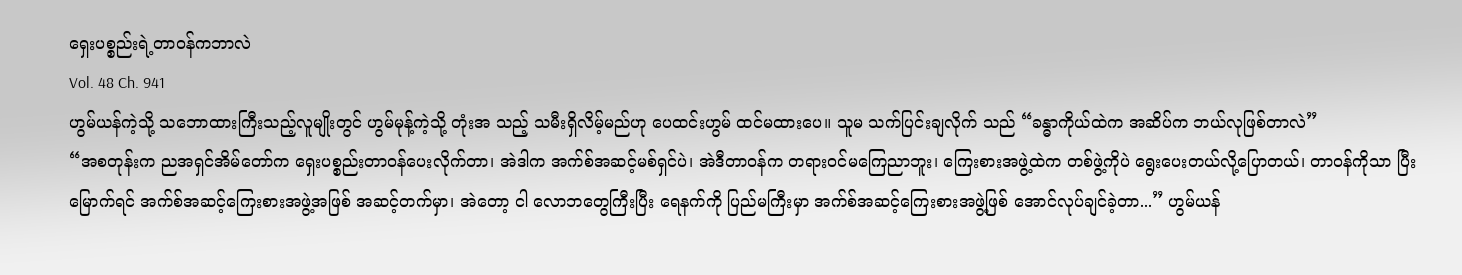ရှေးပစ္စည်းရဲ့တာဝန်ကဘာလဲ
Vol. 48 Ch. 941
ဟွမ်ယန်ကဲ့သို့ သဘောထားကြီးသည့်လူမျိုးတွင် ဟွမ်မုန့်ကဲ့သို့ တုံးအ သည့် သမီးရှိလိမ့်မည်ဟု ပေထင်းဟွမ် ထင်မထားပေ။ သူမ သက်ပြင်းချလိုက် သည် “ခန္ဓာကိုယ်ထဲက အဆိပ်က ဘယ်လုဖြစ်တာလဲ”
“အစတုန်းက ညအရှင်အိမ်တော်က ရှေးပစ္စည်းတာဝန်ပေးလိုက်တာ၊ အဲဒါက အက်စ်အဆင့်မစ်ရှင်ပဲ၊ အဲဒီတာဝန်က တရားဝင်မကြေညာဘူး၊ ကြေးစားအဖွဲ့ထဲက တစ်ဖွဲ့ကိုပဲ ရွေးပေးတယ်လို့ပြောတယ်၊ တာဝန်ကိုသာ ပြီးမြောက်ရင် အက်စ်အဆင့်ကြေးစားအဖွဲ့အဖြစ် အဆင့်တက်မှာ၊ အဲတော့ ငါ လောဘတွေကြီးပြီး ရေနက်ကို ပြည်မကြီးမှာ အက်စ်အဆင့်ကြေးစားအဖွဲ့ဖြစ် အောင်လုပ်ချင်ခဲ့တာ...” ဟွမ်ယန်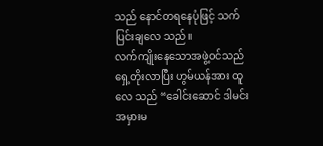သည် နောင်တရနေပုံဖြင့် သက်ပြင်းချလေ သည်။
လက်ကျိုးနေသောအဖွဲ့ဝင်သည် ရှေ့တိုးလာပြီး ဟွမ်ယန်အား ထူလေ သည် “ခေါင်းဆောင် ဒါမင်းအမှားမ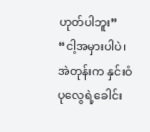ဟုတ်ပါဘူး”
“ငါ့အမှားပါပဲ၊ အဲတုန်းက နှင်းဝံပုလွေရဲ့ခေါင်း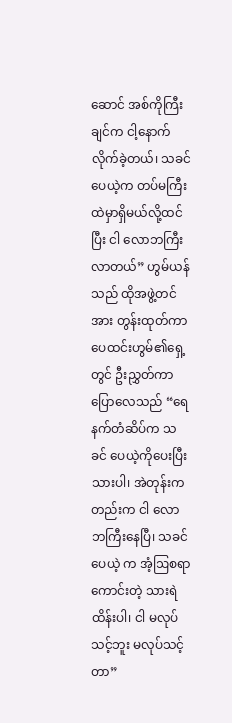ဆောင် အစ်ကိုကြီးချင်က ငါ့နောက်လိုက်ခဲ့တယ်၊ သခင်ပေယဲ့က တပ်မကြီးထဲမှာရှိမယ်လို့ထင်ပြီး ငါ လောဘကြီးလာတယ်” ဟွမ်ယန်သည် ထိုအဖွဲ့တင်အား တွန်းထုတ်ကာ ပေထင်းဟွမ်၏ရှေ့တွင် ဦးညွှတ်ကာပြောလေသည် “ရေနက်တံဆိပ်က သခင် ပေယဲ့ကိုပေးပြီးသားပါ၊ အဲတုန်းကတည်းက ငါ လောဘကြီးနေပြီ၊ သခင်ပေယဲ့ က အံ့ဩစရာကောင်းတဲ့ သားရဲထိန်းပါ၊ ငါ မလုပ်သင့်ဘူး မလုပ်သင့်တာ”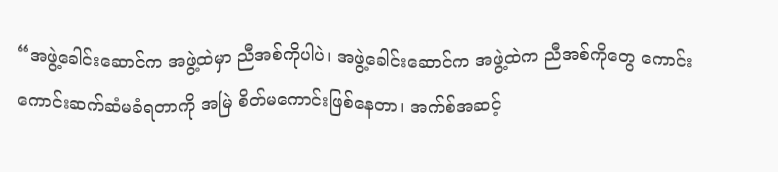“အဖွဲ့ခေါင်းဆောင်က အဖွဲ့ထဲမှာ ညီအစ်ကိုပါပဲ၊ အဖွဲ့ခေါင်းဆောင်က အဖွဲ့ထဲက ညီအစ်ကိုတွေ ကောင်းကောင်းဆက်ဆံမခံရတာကို အမြဲ စိတ်မကောင်းဖြစ်နေတာ၊ အက်စ်အဆင့်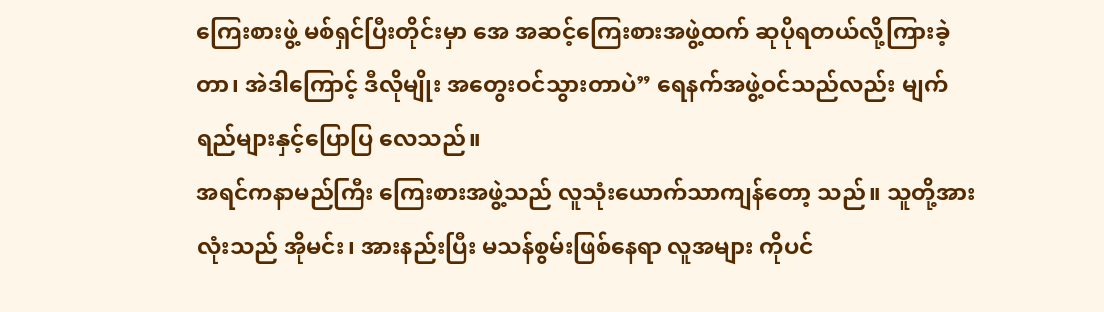ကြေးစားဖွဲ့ မစ်ရှင်ပြီးတိုင်းမှာ အေ အဆင့်ကြေးစားအဖွဲ့ထက် ဆုပိုရတယ်လို့ကြားခဲ့တာ၊ အဲဒါကြောင့် ဒီလိုမျိုး အတွေးဝင်သွားတာပဲ” ရေနက်အဖွဲ့ဝင်သည်လည်း မျက်ရည်များနှင့်ပြောပြ လေသည်။
အရင်ကနာမည်ကြီး ကြေးစားအဖွဲ့သည် လူသုံးယောက်သာကျန်တော့ သည်။ သူတို့အားလုံးသည် အိုမင်း၊ အားနည်းပြီး မသန်စွမ်းဖြစ်နေရာ လူအများ ကိုပင်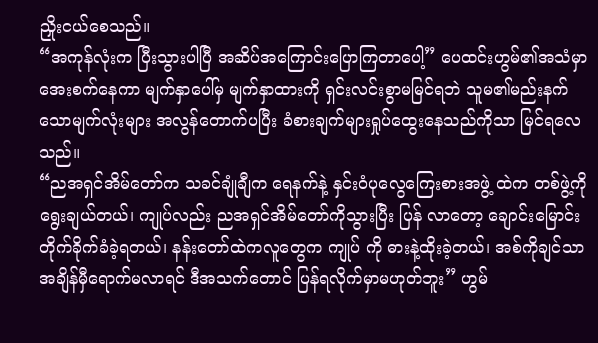ညှိုးငယ်စေသည်။
“အကုန်လုံးက ပြီးသွားပါပြီ အဆိပ်အကြောင်းပြောကြတာပေါ့” ပေထင်းဟွမ်၏အသံမှာအေးစက်နေကာ မျက်နှာပေါ်မှ မျက်နှာထားကို ရှင်းလင်းစွာမမြင်ရဘဲ သူမ၏မည်းနက်သောမျက်လုံးများ အလွန်တောက်ပပြီး ခံစားချက်များရှုပ်ထွေးနေသည်ကိုသာ မြင်ရလေသည်။
“ညအရှင်အိမ်တော်က သခင်ချုံချီက ရေနက်နဲ့ နှင်းဝံပုလွေကြေးစားအဖွဲ့ ထဲက တစ်ဖွဲ့ကိုရွေးချယ်တယ်၊ ကျုပ်လည်း ညအရှင်အိမ်တော်ကိုသွားပြီး ပြန် လာတော့ ချောင်းမြောင်းတိုက်ခိုက်ခံခဲ့ရတယ်၊ နန်းတော်ထဲကလူတွေက ကျုပ် ကို ဓားနဲ့ထိုးခဲ့တယ်၊ အစ်ကိုချင်သာ အချိန်မှီရောက်မလာရင် ဒီအသက်တောင် ပြန်ရလိုက်မှာမဟုတ်ဘူး” ဟွမ်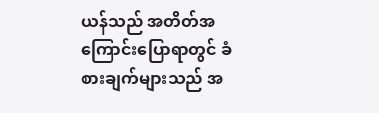ယန်သည် အတိတ်အကြောင်းပြောရာတွင် ခံစားချက်များသည် အ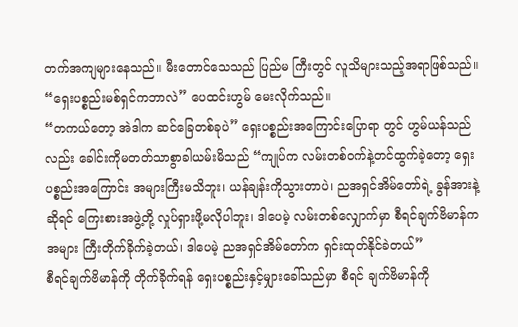တက်အကျများနေသည်။ မီးတောင်သေသည် ပြည်မ ကြီးတွင် လူသိများသည့်အရာဖြစ်သည်။
“ရှေးပစ္စည်းမစ်ရှင်ကဘာလဲ” ပေထင်းဟွမ် မေးလိုက်သည်။
“တကယ်တော့ အဲဒါက ဆင်ခြေတစ်ခုပဲ” ရှေးပစ္စည်းအကြောင်းပြောရာ တွင် ဟွမ်ယန်သည်လည်း ခေါင်းကိုမတတ်သာစွာခါယမ်းမိသည် “ကျုပ်က လမ်းတစ်ဝက်နဲ့တင်ထွက်ခဲ့တော့ ရှေးပစ္စည်းအကြောင်း အများကြီးမသိဘူး၊ ယန်ချန်းကိုသွားတာပဲ၊ ညအရှင်အိမ်တော်ရဲ့ ခွန်အားနဲ့ဆိုရင် ကြေးစားအဖွဲ့တို့ လှုပ်ရှားဖို့မလိုပါဘူး၊ ဒါပေမဲ့ လမ်းတစ်လျှောက်မှာ စီရင်ချက်ဗိမာန်က အများ ကြီးတိုက်ခိုက်ခဲ့တယ်၊ ဒါပေမဲ့ ညအရှင်အိမ်တော်က ရှင်းထုတ်နိုင်ခဲတယ်”
စီရင်ချက်ဗိမာန်ကို တိုက်ခိုက်ရန် ရှေးပစ္စည်းနှင့်မျှားခေါ်သည်မှာ စီရင် ချက်ဗိမာန်ကို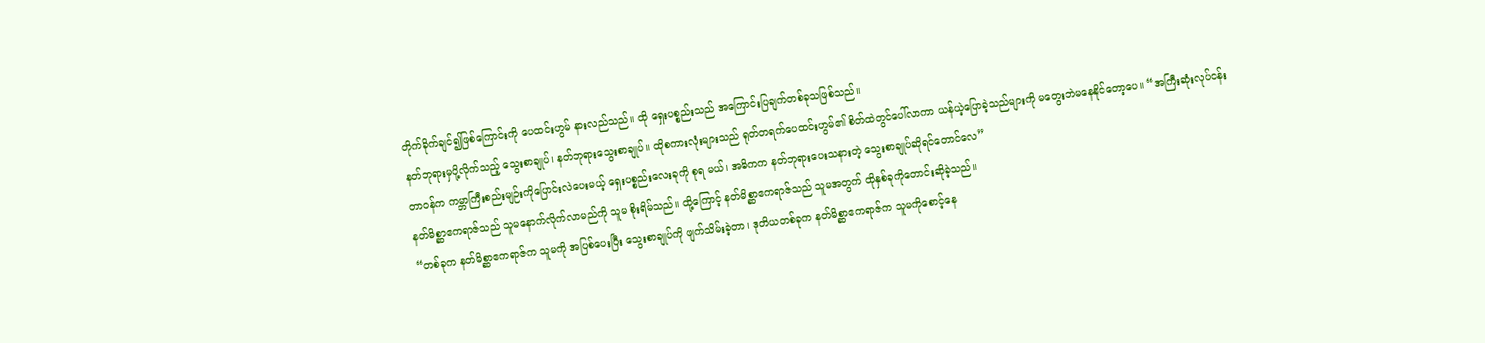တိုက်ခိုက်ချင်၍ဖြစ်ကြောင်းကို ပေထင်းဟွမ် နားလည်သည်။ ထို ရှေးပစ္စည်းသည် အကြောင်းပြချက်တစ်ခုသဖြစ်သည်။
နတ်ဘုရားမှပို့လိုက်သည့် သွေးစာချုပ်၊ နတ်ဘုရားသွေးစာချုပ်။ ထိုစကားလုံးများသည် ရုတ်တရက်ပေထင်းဟွမ်၏ စိတ်ထဲတွင်ပေါ်လာကာ ယန်ယဲ့ပြောခဲ့သည်များကို မတွေးဘဲမနေနိုင်တော့ပေ။ “အကြီးဆုံးလုပ်ငန်း တာဝန်က ကမ္ဘာကြီးစည်းမျဉ်းကိုပြောင်းလဲပေးမယ့် ရှေးပစ္စည်းလေးခုကို စုရ မယ်၊ အဓိကက နတ်ဘုရားပေးသနားတဲ့ သွေးစာချုပ်ဆိုရင်တောင်လေ”
နတ်မိစ္ဆာဧကရာဇ်သည် သူမနောက်လိုက်လာမည်ကို သူမ စိုးရိမ်သည်။ ထို့ကြောင့် နတ်မိစ္ဆာဧကရာဇ်သည် သူမအတွက် ထိုနှစ်ခုကိုတောင်းဆိုခဲ့သည်။
“တစ်ခုက နတ်မိစ္ဆာဧကရာဇ်က သူမကို အပြစ်ပေးပြီး သွေးစာချုပ်ကို ဖျက်သိမ်းခဲ့တာ၊ ဒုတိယတစ်ခုက နတ်မိစ္ဆာဧကရာဇ်က သူမကိုစောင့်နေ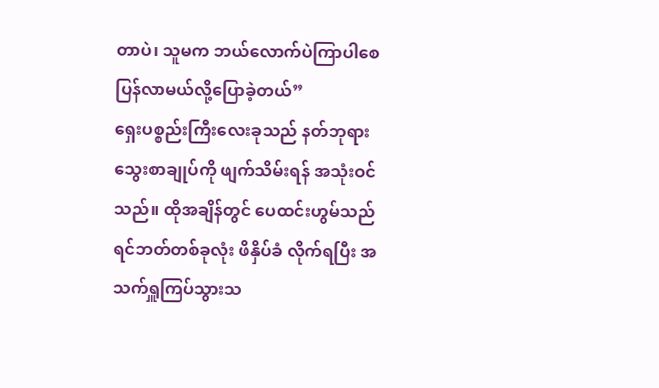တာပဲ၊ သူမက ဘယ်လောက်ပဲကြာပါစေ ပြန်လာမယ်လို့ပြောခဲ့တယ်”
ရှေးပစ္စည်းကြီးလေးခုသည် နတ်ဘုရားသွေးစာချုပ်ကို ဖျက်သိမ်းရန် အသုံးဝင်သည်။ ထိုအချိန်တွင် ပေထင်းဟွမ်သည် ရင်ဘတ်တစ်ခုလုံး ဖိနှိပ်ခံ လိုက်ရပြီး အသက်ရှူကြပ်သွားသ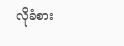လိုခံစား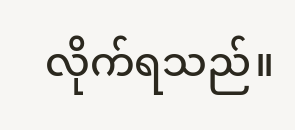လိုက်ရသည်။